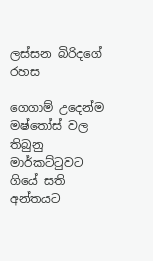ලස්සන බිරිදගේ රහස

ගෙගාම් උදෙන්ම මෂ්තෝස් වල තිබුනු මාර්කට්ටුවට ගියේ සති අන්තයට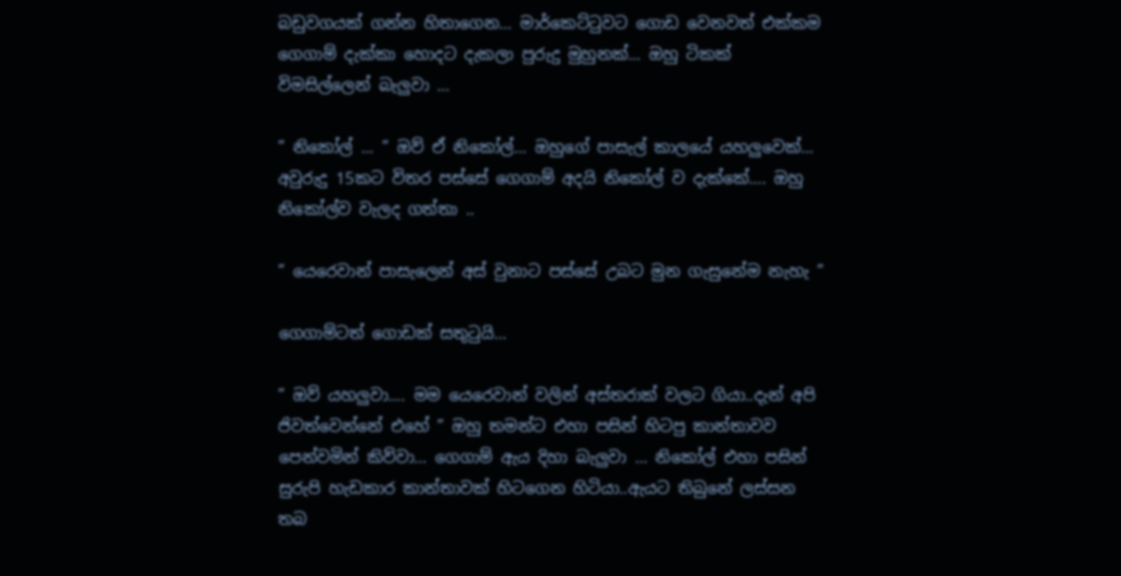බඩුවගයක් ගන්න හිතාගෙන… මාර්කෙට්ටුවට ගොඩ වෙනවත් එක්කම ගෙගාම් දැක්කා හොදට දැකලා පුරුදු මුහුනක්… ඔහු ටිකක් විමසිල්ලෙන් බැලුවා …

” නිකෝල් … ” ඔව් ඒ නිකෝල්… ඔහුගේ පාසැල් කාලයේ යහලුවෙක්… අවුරුදු 15කට විතර පස්සේ ගෙගාම් අදයි නිකෝල් ව දැක්කේ…. ඔහු නිකෝල්ව වැලද ගත්තා ..

” යෙරෙවාන් පාසැලෙන් අස් වුනාට පස්සේ උබට මුන ගැසුනේම නැහැ ”

ගෙගාම්ටත් ගොඩක් සතුටුයි…

” ඔව් යහලුවා…. මම යෙරෙවාන් වලින් අස්තරාක් වලට ගියා..දැන් අපි ජිවත්වෙන්නේ එහේ ” ඔහු තමන්ට එහා පසින් හිටපු කාන්තාවව පෙන්වමින් කිව්වා… ගෙගාම් ඇ‍ය දිහා බැලුවා … නිකෝල් එහා පසින් සුරුපි හැඩකාර කාන්තාවක් හිටගෙන හිටියා..ඇයට තිබුනේ ලස්සන තබ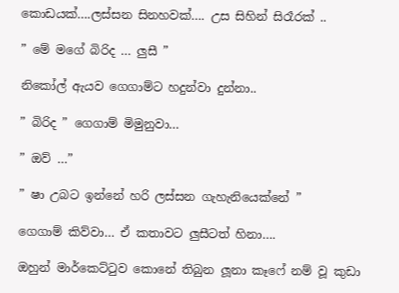කොඩයක්….ලස්සන සිනහවක්…. උස සිහින් සිරෑරක් ..

” මේ මගේ බිරිද … ලුසී ”

නිකෝල් ඇයව ගෙගාම්ට හදුන්වා දුන්නා..

” බිරිද ” ගෙගාම් මිමුනුවා…

” ඔව් …”

” ෂා උබට ඉන්නේ හරි ලස්සන ගැහැනියෙක්නේ ”

ගෙගාම් කිව්වා… ඒ කතාවට ලුසීටත් හිනා….

ඔහුන් මාර්කෙට්ටුව කොනේ තිබුන ලූනා කෑෆේ නම් වූ කුඩා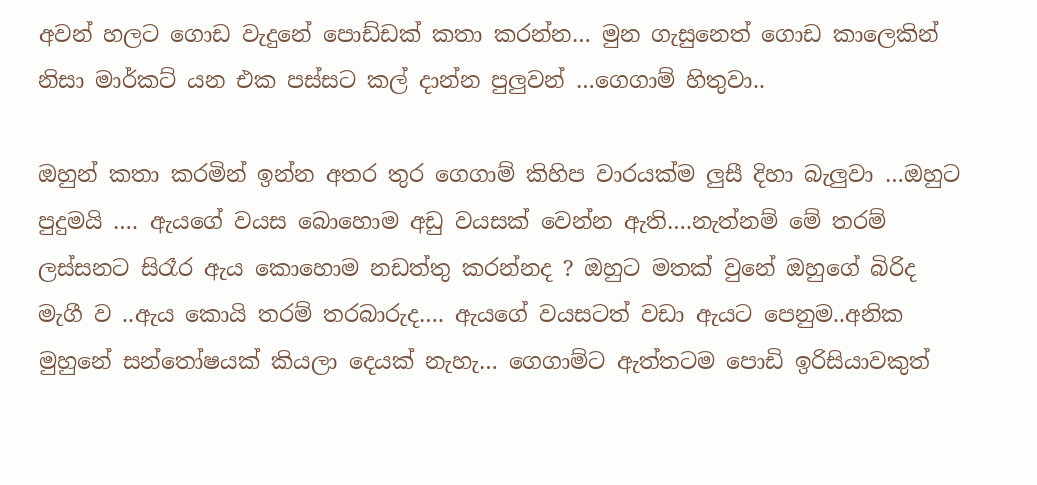අවන් හලට ගොඩ වැදුනේ පොඩ්ඩක් කතා කරන්න… මුන ගැසුනෙත් ගොඩ කාලෙකින් නිසා මාර්කට් යන එක පස්සට කල් දාන්න පුලුවන් …ගෙගාම් හිතුවා..

ඔහුන් කතා කරමින් ඉන්න අතර තුර ගෙගාම් කිහිප වාරයක්ම ලුසී දිහා බැලුවා …ඔහුට පුදුමයි …. ඇයගේ වයස බොහොම අඩු වයසක් වෙන්න ඇති….නැත්නම් මේ තරම් ලස්සනට සිරෑර ඇය කොහොම නඩත්තු කරන්නද ? ඔහුට මතක් වුනේ ඔහුගේ බිරිද මැගී ව ..ඇය කොයි තරම් තරබාරුද…. ඇයගේ වයසටත් වඩා ඇයට පෙනුම..අනික මුහුනේ සන්තෝෂයක් කියලා දෙයක් නැහැ… ගෙගාම්ට ඇත්තටම පොඩි ඉරිසියාවකුත්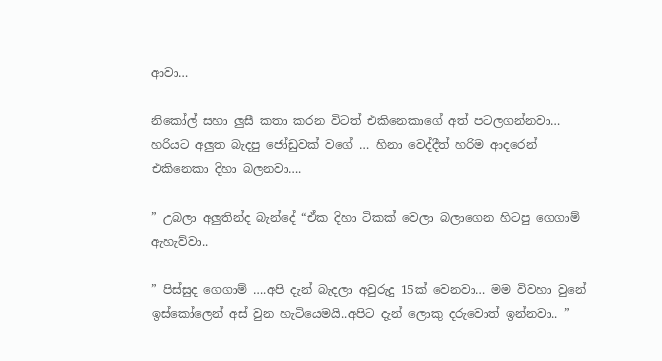ආවා…

නිකෝල් සහා ලුසී කතා කරන විටත් එකිනෙකාගේ අත් පටලගන්නවා… හරියට අලුත බැදපු ජෝඩුවක් වගේ … හිනා වෙද්දීත් හරිම ආදරෙන් එකිනෙකා දිහා බලනවා….

” උබලා අලුතින්ද බැන්දේ “ඒක දිහා ටිකක් වෙලා බලාගෙන හිටපු ගෙගාම් ඇහැව්වා..

” පිස්සුද ගෙගාම් ….අපි දැන් බැදලා අවුරුදු 15ක් වෙනවා… මම විවහා වුනේ ඉස්කෝලෙන් අස් වුන හැටියෙමයි..අපිට දැන් ලොකු දරුවොත් ඉන්නවා.. ”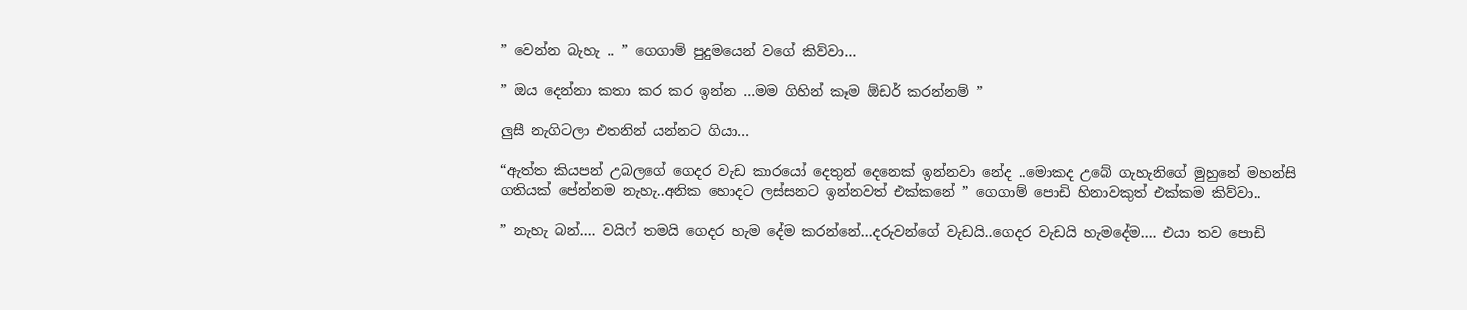” වෙන්න බැහැ .. ” ගෙගාම් පුදුමයෙන් වගේ කිව්වා…

” ඔය දෙන්නා කතා කර කර ඉන්න …මම ගිහින් කෑම ඕඩර් කරන්නම් ”

ලුසී නැගිටලා එතනින් යන්නට ගියා…

“ඇත්ත කියපන් උබලගේ ගෙදර වැඩ කාරයෝ දෙතුන් දෙනෙක් ඉන්නවා නේද ..මොකද උබේ ගැහැනිගේ මුහුනේ මහන්සි ගතියක් පේන්නම නැහැ..අනික හොදට ලස්සනට ඉන්නවත් එක්කනේ ” ගෙගාම් පොඩි හිනාවකුත් එක්කම කිව්වා..

” නැහැ බන්…. වයිෆ් තමයි ගෙදර හැම දේම කරන්නේ…දරුවන්ගේ වැඩයි..ගෙදර වැඩයි හැමදේම…. එයා තව පොඩි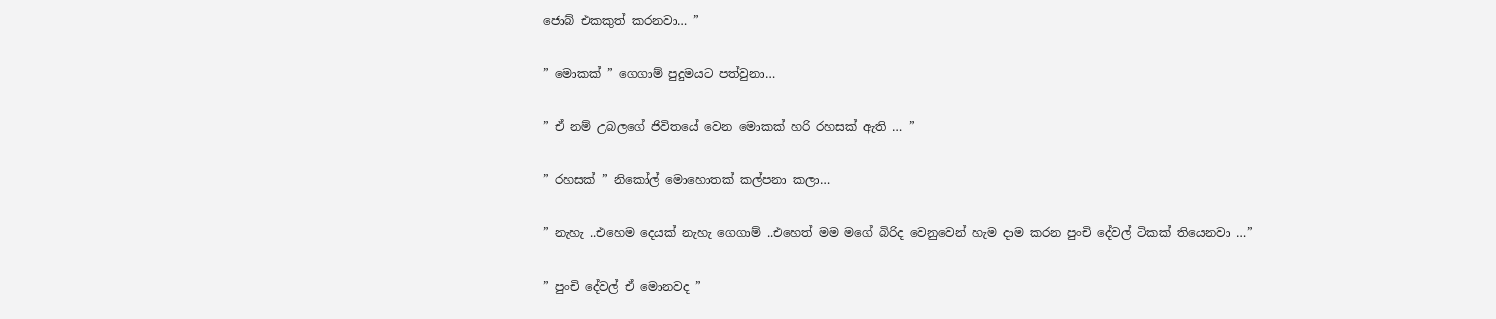ජොබ් එකකුත් කරනවා… ”

” මොකක් ” ගෙගාම් පුදුමයට පත්වුනා…

” ඒ නම් උබලගේ ජිවිතයේ වෙන මොකක් හරි රහසක් ඇති … ”

” රහසක් ” නිකෝල් මොහොතක් කල්පනා කලා…

” නැහැ ..එහෙම දෙයක් නැහැ ගෙගාම් ..එහෙත් මම මගේ බිරිද වෙනුවෙන් හැම දාම කරන පුංචි දේවල් ටිකක් තියෙනවා …”

” පුංචි දේවල් ඒ මොනවද ”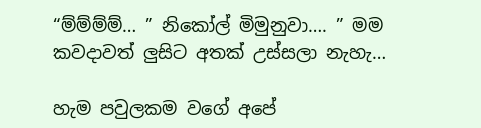“ම්ම්ම්ම්… ” නිකෝල් මිමුනුවා…. ” මම කවදාවත් ලුසිට අතක් උස්සලා නැහැ…

හැම පවුලකම වගේ අපේ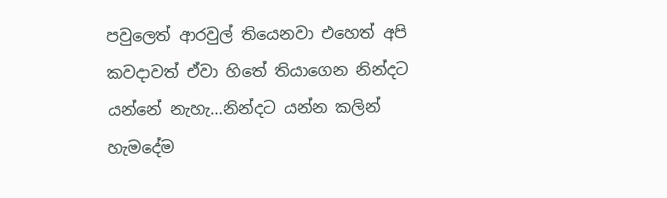පවුලෙත් ආරවුල් තියෙනවා එහෙත් අපි කවදාවත් ඒවා හිතේ තියාගෙන නින්දට යන්නේ නැහැ…නින්දට යන්න කලින් හැමදේම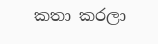කතා කරලා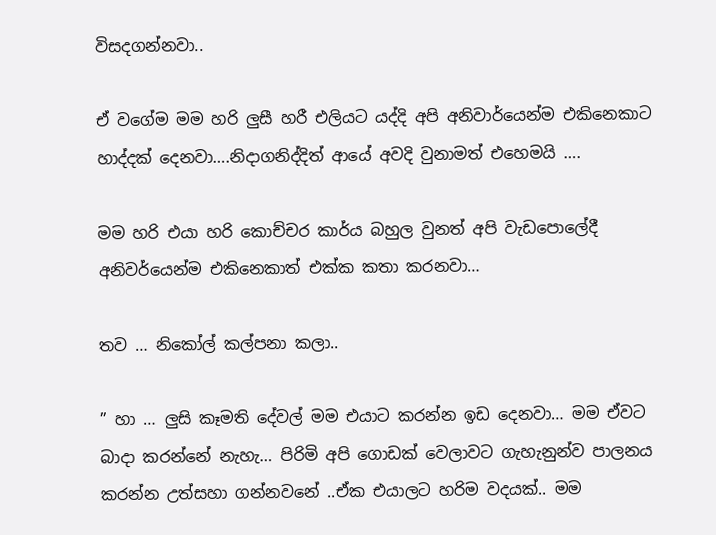විසදගන්නවා..

ඒ වගේම මම හරි ලුසී හරී එලියට යද්දි අපි අනිවාර්යෙන්ම එකිනෙකාට හාද්දක් දෙනවා….නිදාගනිද්දිත් ආයේ අවදි වුනාමත් එහෙමයි ….

මම හරි එයා හරි කොච්චර කාර්ය බහුල වුනත් අපි වැඩපොලේදී අනිවර්යෙන්ම එකිනෙකාත් එක්ක කතා කරනවා…

තව … නිකෝල් කල්පනා කලා..

” හා … ලුසි කෑමති දේවල් මම එයාට කරන්න ඉඩ දෙනවා… මම ඒවට බාදා කරන්නේ නැහැ… පිරිමි අපි ගොඩක් වෙලාවට ගැහැනුන්ව පාලනය කරන්න උත්සහා ගන්නවනේ ..ඒක එයාලට හරිම වදයක්.. මම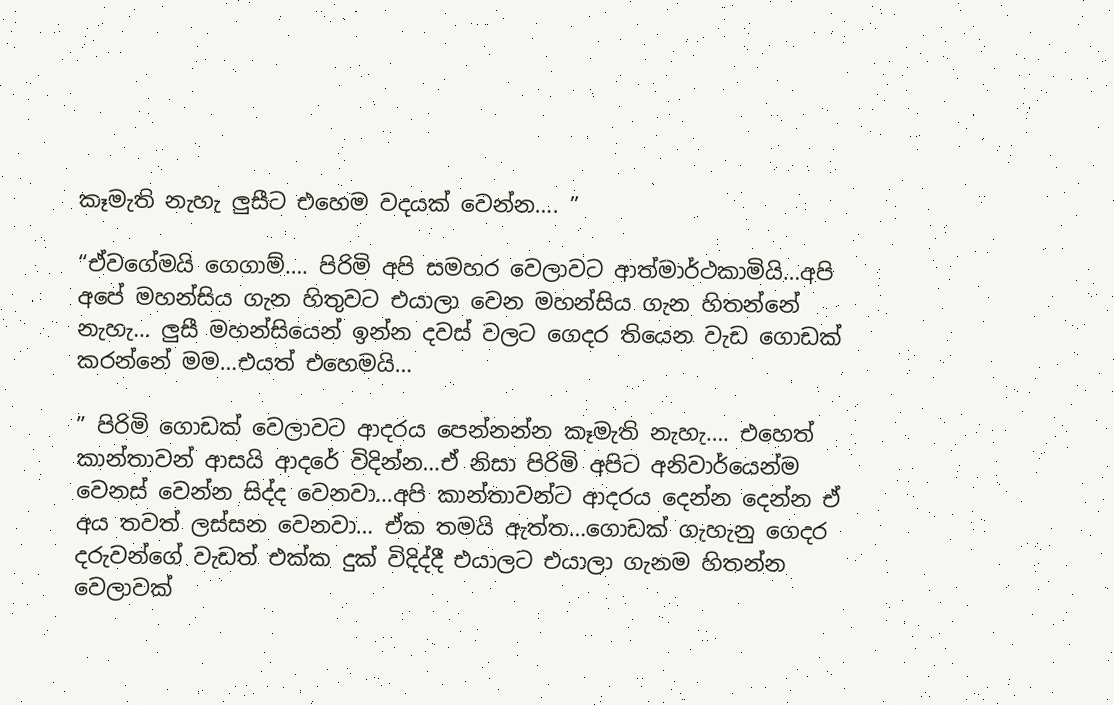කෑමැති නැහැ ලුසීට එහෙම වදයක් වෙන්න…. ”

“ඒවගේමයි ගෙගාම්…. පිරිමි අපි සමහර වෙලාවට ආත්මාර්ථකාමියි…අපි අපේ මහන්සිය ගැන හිතුවට එයාලා වෙන මහන්සිය ගැන හිතන්නේ නැහැ… ලුසී මහන්සියෙන් ඉන්න දවස් වලට ගෙදර තියෙන වැඩ ගොඩක් කරන්නේ මම…එයත් එහෙමයි…

” පිරිමි ගොඩක් වෙලාවට ආදරය පෙන්නන්න කෑමැති නැහැ…. එහෙත් කාන්තාවන් ආසයි ආදරේ විදින්න…ඒ නිසා පිරිමි අපිට අනිවාර්යෙන්ම වෙනස් වෙන්න සිද්ද වෙනවා…අපි කාන්තාවන්ට ආදරය දෙන්න දෙන්න ඒ අය තවත් ලස්සන වෙනවා… ඒක තමයි ඇත්ත…ගොඩක් ගැහැනු ගෙදර දරුවන්ගේ වැඩත් එක්ක දුක් විදිද්දී එයාලට එයාලා ගැනම හිතන්න වෙලාවක්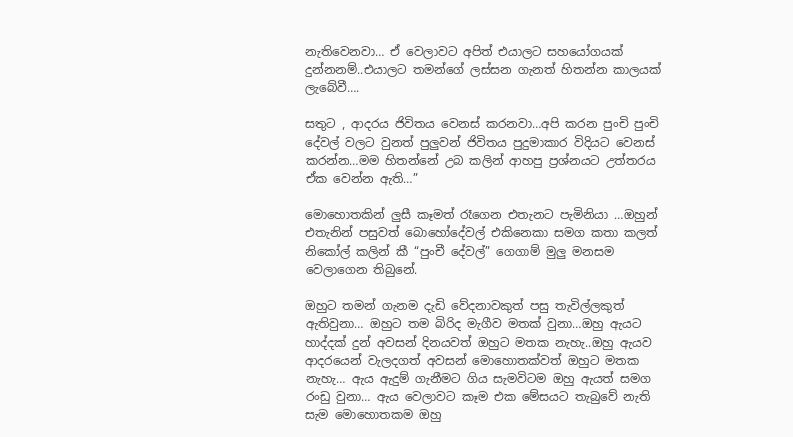නැතිවෙනවා… ඒ වෙලාවට අපිත් එයාලට සහයෝගයක් දුන්නනම්..එයාලට තමන්ගේ ලස්සන ගැනත් හිතන්න කාලයක් ලැබේවී….

සතුට , ආදරය ජිවිතය වෙනස් කරනවා…අපි කරන පුංචි පුංචි දේවල් වලට වුනත් පුලුවන් ජිවිතය පුදුමාකාර විදියට වෙනස් කරන්න…මම හිතන්නේ උබ කලින් ආහපු ප්‍රශ්නයට උත්තරය ඒක වෙන්න ඇති…”

මොහොතකින් ලුසී කෑමත් රෑගෙන එතැනට පැමිනියා …ඔහුන් එතැනින් පසුවත් බොහෝදේවල් එකිනෙකා සමග කතා කලත් නිකෝල් කලින් කී “පුංචී දේවල්” ගෙගාම් මුලු මනසම වෙලාගෙන තිබුනේ.

ඔහුට තමන් ගැනම දැඩි වේදනාවකුත් පසු තැවිල්ලකුත් ඇතිවුනා… ඔහුට තම බිරිද මැගීව මතක් වුනා…ඔහු ඇයට හාද්දක් දුන් අවසන් දිනයවත් ඔහුට මතක නැහැ..ඔහු ඇයව ආදරයෙන් වැලදගත් අවසන් මොහොතක්වත් ඔහුට මතක නැහැ… ඇය ඇදුම් ගැනීමට ගිය සැමවිටම ඔහු ඇයත් සමග රංඩු වුනා… ඇය වෙලාවට කෑම එක මේසයට තැබුවේ නැති සැම මොහොතකම ඔහු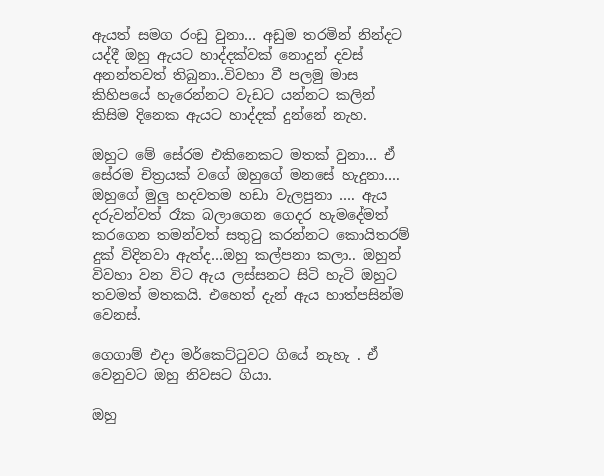ඇයත් සමග රංඩු වුනා… අඩුම තරමින් නින්දට යද්දී ඔහු ඇයට හාද්දක්වක් නොදුන් දවස් අනන්තවත් තිබුනා..විවහා වී පලමු මාස කිහිපයේ හැරෙන්නට වැඩට යන්නට කලින් කිසිම දිනෙක ඇයට හාද්දක් දුන්නේ නැහ.

ඔහුට මේ සේරම එකිනෙකට මතක් වුනා… ඒ සේරම චිත්‍රයක් වගේ ඔහුගේ මනසේ හැදුනා…. ඔහුගේ මුලු හදවතම හඩා වැලපුනා …. ඇය දරුවන්වත් රෑක බලාගෙන ගෙදර හැමදේමත් කරගෙන තමන්වත් සතුටු කරන්නට කොයිතරම් දුක් විදිනවා ඇත්ද…ඔහු කල්පනා කලා.. ඔහුන් විවහා වන විට ඇය ලස්සනට සිටි හැටි ඔහුට තවමත් මතකයි. එහෙත් දැන් ඇය හාත්පසින්ම වෙනස්.

ගෙගාම් එදා මර්කෙට්ටුවට ගියේ නැහැ . ඒ වෙනුවට ඔහු නිවසට ගියා.

ඔහු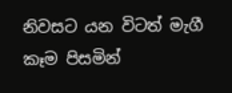නිවසට යන විටත් මැගී කෑම පිසමින්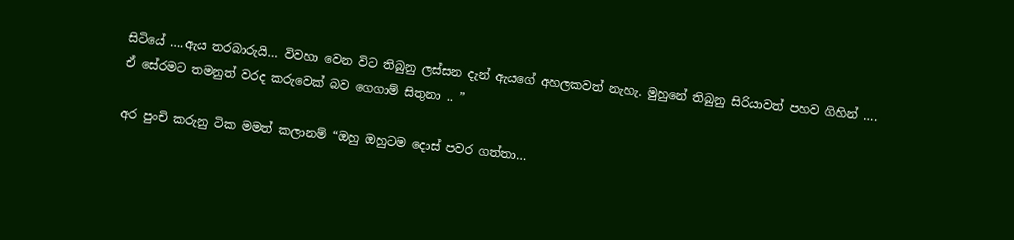සිටියේ ….ඇය තරබාරුයි… විවහා වෙන විට තිබුනු ලස්සන දැන් ඇයගේ අහලකවත් නැහැ. මුහුනේ තිබුනු සිරියාවත් පහව ගිහින් …. ඒ සේරමට තමනුත් වරද කරුවෙක් බව ගෙගාම් සිතුනා .. ”

අර පුංචි කරුනු ටික මමත් කලානම් “ඔහු ඔහුටම දොස් පවර ගත්තා…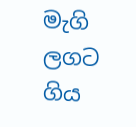මැගි ලගට ගිය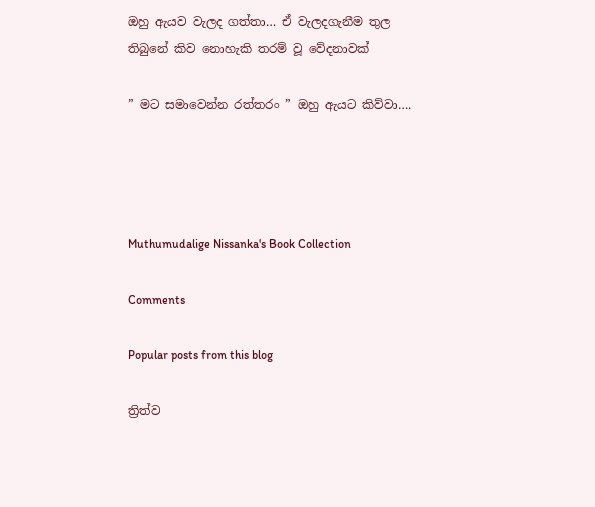ඔහු ඇයව වැලද ගත්තා… ඒ වැලදගැනීම තුල තිබුනේ කිව නොහැකි තරම් වූ වේදනාවක්

” මට සමාවෙන්න රත්තරං ” ඔහු ඇයට කිව්වා….




Muthumudalige Nissanka's Book Collection

Comments

Popular posts from this blog

ත්‍රිත්ව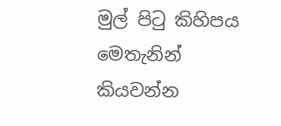මුල් පිටු කිහිපය මෙතැනින් කියවන්න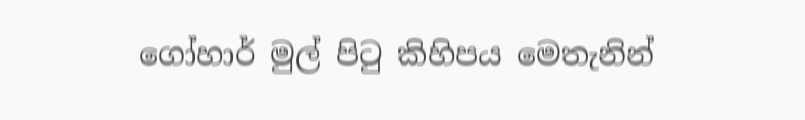ගෝහාර් මුල් පිටු කිහිපය මෙතැනින්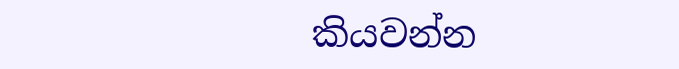කියවන්න